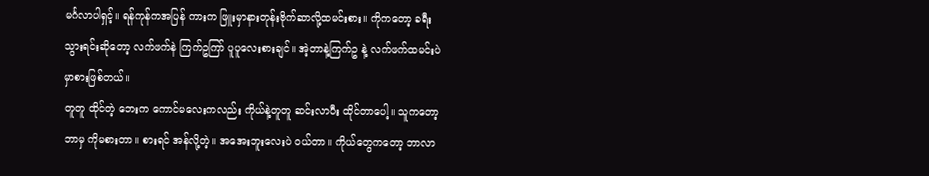မင်္ဂလာပါရှင့်။ ရန်ကုန်ကအပြန် ကားက ဖြူးမှာနားတုန်းဗိုက်ဆာလို့ထမင်းစား။ ကိုကတော့ ခရီးသွားရင်းဆိုတော့ လက်ဖက်နဲ ကြက်ဥကြာ် ပူပူလေးစားချင်။ အဲ့တာနဲ့ကြက်ဥ နဲ့ လက်ဖက်ထမင်းပဲ မှာစားဖြစ်တယ်။
တူတူ ထိုင်တဲ့ ဘေးက ကောင်မလေးကလည်း ကိုယ်နဲ့တူတူ ဆင်းလာပီး ထိုင်တာပေါ့။ သူကတော့ ဘာမှ ကိုမစားတာ။ စားရင် အန်လို့တဲ့။ အအေးဘူးလေးပဲ ဝယ်တာ။ ကိုယ်တွေကတော့ ဘာလာ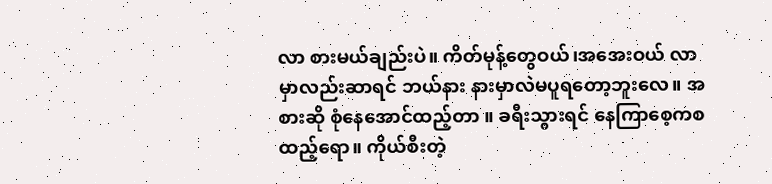လာ စားမယ်ချည်းပဲ။ ကိတ်မုန့်တွေဝယ်၊အအေးဝယ် လာမှာလည်းဆာရင် ဘယ်နား နားမှာလဲမပူရတော့ဘူးလေ။ အစားဆို စုံနေအောင်ထည့်တာ ။ ခရီးသွားရင် နေကြာစေ့ကစ ထည့်ရော။ ကိုယ်စီးတဲ့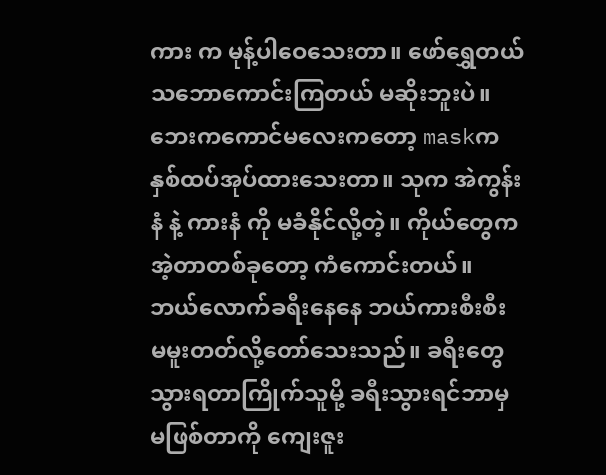ကား က မုန့်ပါဝေသေးတာ။ ဖော်ရွှေတယ် သဘောကောင်းကြတယ် မဆိုးဘူးပဲ။
ဘေးကကောင်မလေးကတော့ maskက နှစ်ထပ်အုပ်ထားသေးတာ။ သုက အဲကွန်းနံ နဲ့ ကားနံ ကို မခံနိုင်လို့တဲ့။ ကိုယ်တွေက အဲ့တာတစ်ခုတော့ ကံကောင်းတယ်။ ဘယ်လောက်ခရီးနေနေ ဘယ်ကားစီးစီး မမူးတတ်လို့တော်သေးသည်။ ခရီးတွေသွားရတာကြိုက်သူမို့ ခရီးသွားရင်ဘာမှ မဖြစ်တာကို ကျေးဇူး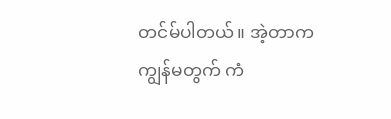တင်မ်ပါတယ်။ အဲ့တာက ကျွန်မတွက် ကံ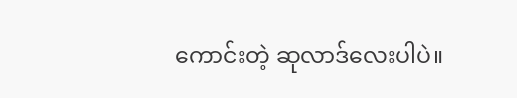ကောင်းတဲ့ ဆုလာဒ်လေးပါပဲ။